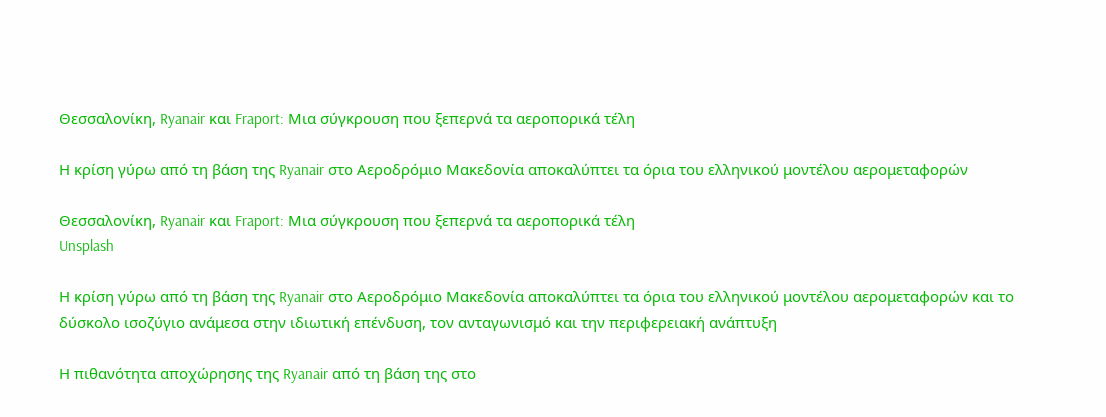Θεσσαλονίκη, Ryanair και Fraport: Μια σύγκρουση που ξεπερνά τα αεροπορικά τέλη

Η κρίση γύρω από τη βάση της Ryanair στο Αεροδρόμιο Μακεδονία αποκαλύπτει τα όρια του ελληνικού μοντέλου αερομεταφορών

Θεσσαλονίκη, Ryanair και Fraport: Μια σύγκρουση που ξεπερνά τα αεροπορικά τέλη
Unsplash

Η κρίση γύρω από τη βάση της Ryanair στο Αεροδρόμιο Μακεδονία αποκαλύπτει τα όρια του ελληνικού μοντέλου αερομεταφορών και το δύσκολο ισοζύγιο ανάμεσα στην ιδιωτική επένδυση, τον ανταγωνισμό και την περιφερειακή ανάπτυξη

Η πιθανότητα αποχώρησης της Ryanair από τη βάση της στο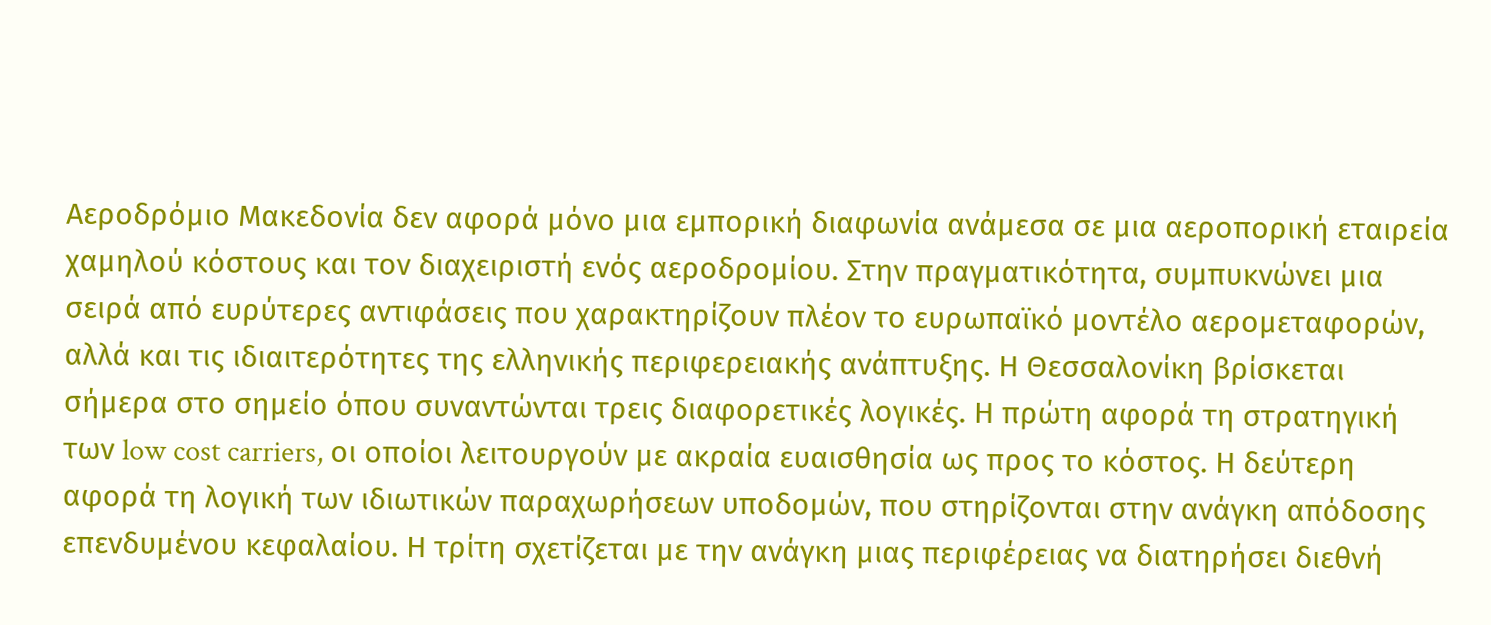Αεροδρόμιο Μακεδονία δεν αφορά μόνο μια εμπορική διαφωνία ανάμεσα σε μια αεροπορική εταιρεία χαμηλού κόστους και τον διαχειριστή ενός αεροδρομίου. Στην πραγματικότητα, συμπυκνώνει μια σειρά από ευρύτερες αντιφάσεις που χαρακτηρίζουν πλέον το ευρωπαϊκό μοντέλο αερομεταφορών, αλλά και τις ιδιαιτερότητες της ελληνικής περιφερειακής ανάπτυξης. Η Θεσσαλονίκη βρίσκεται σήμερα στο σημείο όπου συναντώνται τρεις διαφορετικές λογικές. Η πρώτη αφορά τη στρατηγική των low cost carriers, οι οποίοι λειτουργούν με ακραία ευαισθησία ως προς το κόστος. Η δεύτερη αφορά τη λογική των ιδιωτικών παραχωρήσεων υποδομών, που στηρίζονται στην ανάγκη απόδοσης επενδυμένου κεφαλαίου. Η τρίτη σχετίζεται με την ανάγκη μιας περιφέρειας να διατηρήσει διεθνή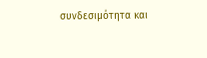συνδεσιμότητα και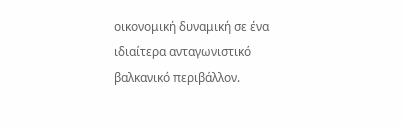οικονομική δυναμική σε ένα ιδιαίτερα ανταγωνιστικό βαλκανικό περιβάλλον.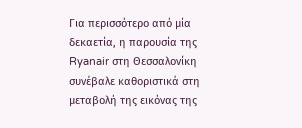Για περισσότερο από μία δεκαετία, η παρουσία της Ryanair στη Θεσσαλονίκη συνέβαλε καθοριστικά στη μεταβολή της εικόνας της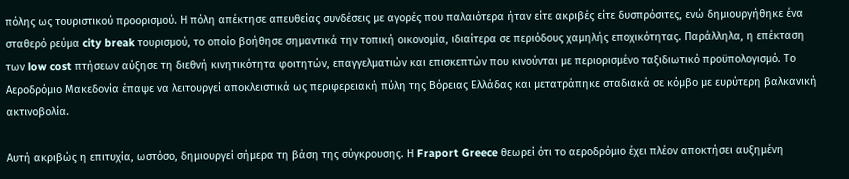πόλης ως τουριστικού προορισμού. Η πόλη απέκτησε απευθείας συνδέσεις με αγορές που παλαιότερα ήταν είτε ακριβές είτε δυσπρόσιτες, ενώ δημιουργήθηκε ένα σταθερό ρεύμα city break τουρισμού, το οποίο βοήθησε σημαντικά την τοπική οικονομία, ιδιαίτερα σε περιόδους χαμηλής εποχικότητας. Παράλληλα, η επέκταση των low cost πτήσεων αύξησε τη διεθνή κινητικότητα φοιτητών, επαγγελματιών και επισκεπτών που κινούνται με περιορισμένο ταξιδιωτικό προϋπολογισμό. Το Αεροδρόμιο Μακεδονία έπαψε να λειτουργεί αποκλειστικά ως περιφερειακή πύλη της Βόρειας Ελλάδας και μετατράπηκε σταδιακά σε κόμβο με ευρύτερη βαλκανική ακτινοβολία.

Αυτή ακριβώς η επιτυχία, ωστόσο, δημιουργεί σήμερα τη βάση της σύγκρουσης. Η Fraport Greece θεωρεί ότι το αεροδρόμιο έχει πλέον αποκτήσει αυξημένη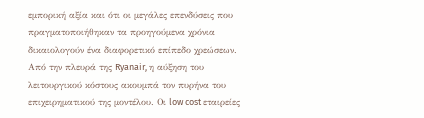εμπορική αξία και ότι οι μεγάλες επενδύσεις που πραγματοποιήθηκαν τα προηγούμενα χρόνια δικαιολογούν ένα διαφορετικό επίπεδο χρεώσεων. Από την πλευρά της Ryanair, η αύξηση του λειτουργικού κόστους ακουμπά τον πυρήνα του επιχειρηματικού της μοντέλου. Οι low cost εταιρείες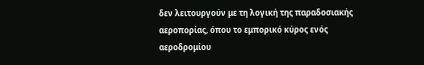δεν λειτουργούν με τη λογική της παραδοσιακής αεροπορίας, όπου το εμπορικό κύρος ενός αεροδρομίου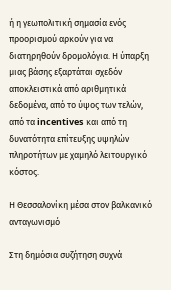ή η γεωπολιτική σημασία ενός προορισμού αρκούν για να διατηρηθούν δρομολόγια. Η ύπαρξη μιας βάσης εξαρτάται σχεδόν αποκλειστικά από αριθμητικά δεδομένα, από το ύψος των τελών, από τα incentives και από τη δυνατότητα επίτευξης υψηλών πληροτήτων με χαμηλό λειτουργικό κόστος.

Η Θεσσαλονίκη μέσα στον βαλκανικό ανταγωνισμό

Στη δημόσια συζήτηση συχνά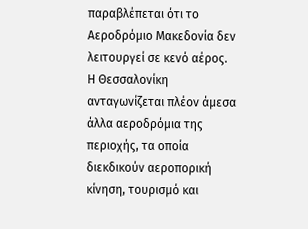παραβλέπεται ότι το Αεροδρόμιο Μακεδονία δεν λειτουργεί σε κενό αέρος. Η Θεσσαλονίκη ανταγωνίζεται πλέον άμεσα άλλα αεροδρόμια της περιοχής, τα οποία διεκδικούν αεροπορική κίνηση, τουρισμό και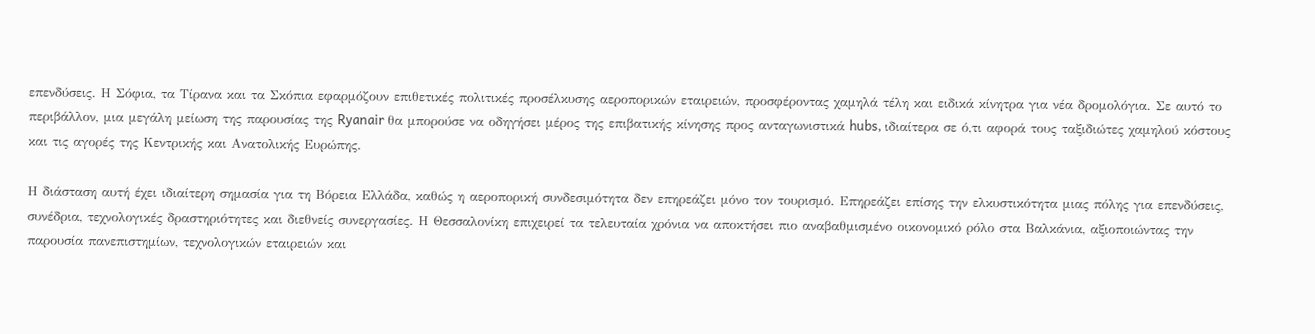επενδύσεις. Η Σόφια, τα Τίρανα και τα Σκόπια εφαρμόζουν επιθετικές πολιτικές προσέλκυσης αεροπορικών εταιρειών, προσφέροντας χαμηλά τέλη και ειδικά κίνητρα για νέα δρομολόγια. Σε αυτό το περιβάλλον, μια μεγάλη μείωση της παρουσίας της Ryanair θα μπορούσε να οδηγήσει μέρος της επιβατικής κίνησης προς ανταγωνιστικά hubs, ιδιαίτερα σε ό,τι αφορά τους ταξιδιώτες χαμηλού κόστους και τις αγορές της Κεντρικής και Ανατολικής Ευρώπης.

Η διάσταση αυτή έχει ιδιαίτερη σημασία για τη Βόρεια Ελλάδα, καθώς η αεροπορική συνδεσιμότητα δεν επηρεάζει μόνο τον τουρισμό. Επηρεάζει επίσης την ελκυστικότητα μιας πόλης για επενδύσεις, συνέδρια, τεχνολογικές δραστηριότητες και διεθνείς συνεργασίες. Η Θεσσαλονίκη επιχειρεί τα τελευταία χρόνια να αποκτήσει πιο αναβαθμισμένο οικονομικό ρόλο στα Βαλκάνια, αξιοποιώντας την παρουσία πανεπιστημίων, τεχνολογικών εταιρειών και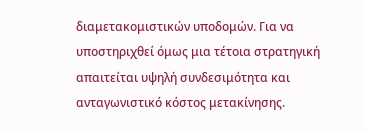διαμετακομιστικών υποδομών. Για να υποστηριχθεί όμως μια τέτοια στρατηγική απαιτείται υψηλή συνδεσιμότητα και ανταγωνιστικό κόστος μετακίνησης.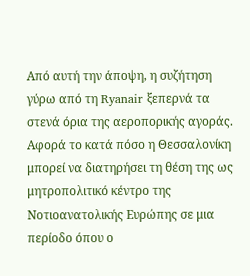Από αυτή την άποψη, η συζήτηση γύρω από τη Ryanair ξεπερνά τα στενά όρια της αεροπορικής αγοράς. Αφορά το κατά πόσο η Θεσσαλονίκη μπορεί να διατηρήσει τη θέση της ως μητροπολιτικό κέντρο της Νοτιοανατολικής Ευρώπης σε μια περίοδο όπου ο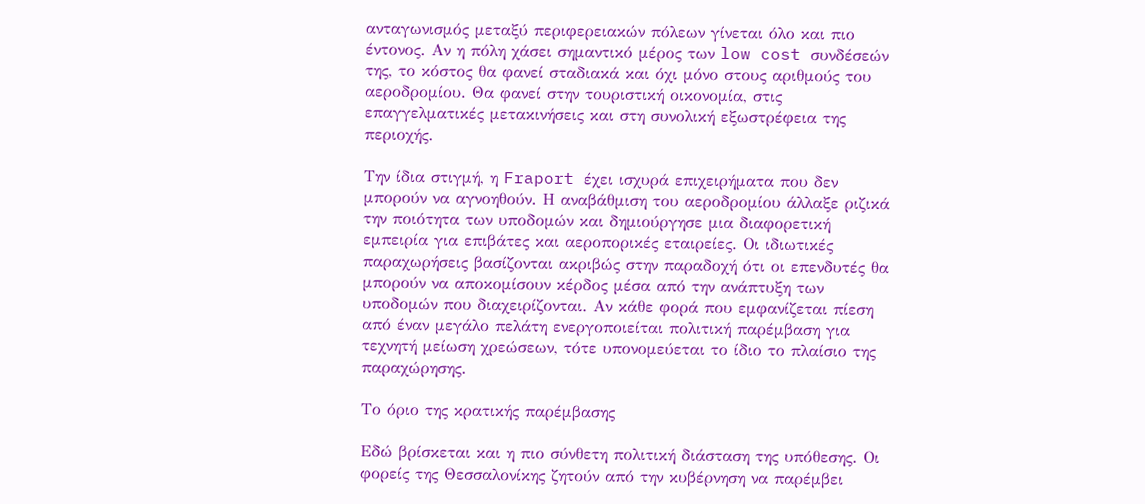ανταγωνισμός μεταξύ περιφερειακών πόλεων γίνεται όλο και πιο έντονος. Αν η πόλη χάσει σημαντικό μέρος των low cost συνδέσεών της, το κόστος θα φανεί σταδιακά και όχι μόνο στους αριθμούς του αεροδρομίου. Θα φανεί στην τουριστική οικονομία, στις επαγγελματικές μετακινήσεις και στη συνολική εξωστρέφεια της περιοχής.

Την ίδια στιγμή, η Fraport έχει ισχυρά επιχειρήματα που δεν μπορούν να αγνοηθούν. Η αναβάθμιση του αεροδρομίου άλλαξε ριζικά την ποιότητα των υποδομών και δημιούργησε μια διαφορετική εμπειρία για επιβάτες και αεροπορικές εταιρείες. Οι ιδιωτικές παραχωρήσεις βασίζονται ακριβώς στην παραδοχή ότι οι επενδυτές θα μπορούν να αποκομίσουν κέρδος μέσα από την ανάπτυξη των υποδομών που διαχειρίζονται. Αν κάθε φορά που εμφανίζεται πίεση από έναν μεγάλο πελάτη ενεργοποιείται πολιτική παρέμβαση για τεχνητή μείωση χρεώσεων, τότε υπονομεύεται το ίδιο το πλαίσιο της παραχώρησης.

Το όριο της κρατικής παρέμβασης

Εδώ βρίσκεται και η πιο σύνθετη πολιτική διάσταση της υπόθεσης. Οι φορείς της Θεσσαλονίκης ζητούν από την κυβέρνηση να παρέμβει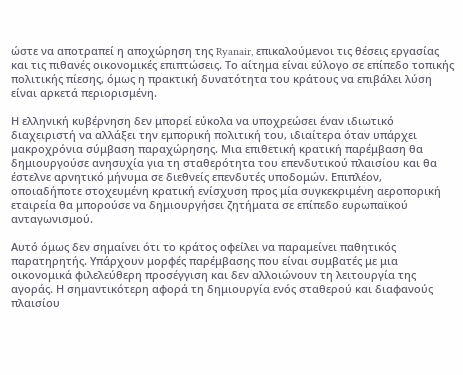ώστε να αποτραπεί η αποχώρηση της Ryanair, επικαλούμενοι τις θέσεις εργασίας και τις πιθανές οικονομικές επιπτώσεις. Το αίτημα είναι εύλογο σε επίπεδο τοπικής πολιτικής πίεσης, όμως η πρακτική δυνατότητα του κράτους να επιβάλει λύση είναι αρκετά περιορισμένη.

Η ελληνική κυβέρνηση δεν μπορεί εύκολα να υποχρεώσει έναν ιδιωτικό διαχειριστή να αλλάξει την εμπορική πολιτική του, ιδιαίτερα όταν υπάρχει μακροχρόνια σύμβαση παραχώρησης. Μια επιθετική κρατική παρέμβαση θα δημιουργούσε ανησυχία για τη σταθερότητα του επενδυτικού πλαισίου και θα έστελνε αρνητικό μήνυμα σε διεθνείς επενδυτές υποδομών. Επιπλέον, οποιαδήποτε στοχευμένη κρατική ενίσχυση προς μία συγκεκριμένη αεροπορική εταιρεία θα μπορούσε να δημιουργήσει ζητήματα σε επίπεδο ευρωπαϊκού ανταγωνισμού.

Αυτό όμως δεν σημαίνει ότι το κράτος οφείλει να παραμείνει παθητικός παρατηρητής. Υπάρχουν μορφές παρέμβασης που είναι συμβατές με μια οικονομικά φιλελεύθερη προσέγγιση και δεν αλλοιώνουν τη λειτουργία της αγοράς. Η σημαντικότερη αφορά τη δημιουργία ενός σταθερού και διαφανούς πλαισίου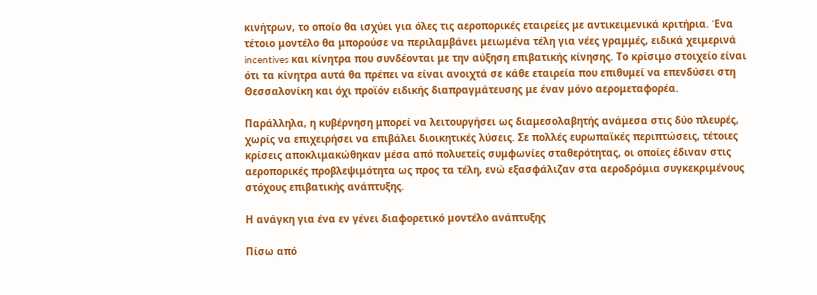κινήτρων, το οποίο θα ισχύει για όλες τις αεροπορικές εταιρείες με αντικειμενικά κριτήρια. Ένα τέτοιο μοντέλο θα μπορούσε να περιλαμβάνει μειωμένα τέλη για νέες γραμμές, ειδικά χειμερινά incentives και κίνητρα που συνδέονται με την αύξηση επιβατικής κίνησης. Το κρίσιμο στοιχείο είναι ότι τα κίνητρα αυτά θα πρέπει να είναι ανοιχτά σε κάθε εταιρεία που επιθυμεί να επενδύσει στη Θεσσαλονίκη και όχι προϊόν ειδικής διαπραγμάτευσης με έναν μόνο αερομεταφορέα.

Παράλληλα, η κυβέρνηση μπορεί να λειτουργήσει ως διαμεσολαβητής ανάμεσα στις δύο πλευρές, χωρίς να επιχειρήσει να επιβάλει διοικητικές λύσεις. Σε πολλές ευρωπαϊκές περιπτώσεις, τέτοιες κρίσεις αποκλιμακώθηκαν μέσα από πολυετείς συμφωνίες σταθερότητας, οι οποίες έδιναν στις αεροπορικές προβλεψιμότητα ως προς τα τέλη, ενώ εξασφάλιζαν στα αεροδρόμια συγκεκριμένους στόχους επιβατικής ανάπτυξης.

Η ανάγκη για ένα εν γένει διαφορετικό μοντέλο ανάπτυξης

Πίσω από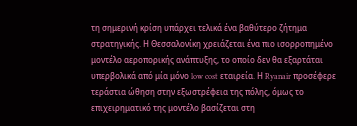τη σημερινή κρίση υπάρχει τελικά ένα βαθύτερο ζήτημα στρατηγικής. Η Θεσσαλονίκη χρειάζεται ένα πιο ισορροπημένο μοντέλο αεροπορικής ανάπτυξης, το οποίο δεν θα εξαρτάται υπερβολικά από μία μόνο low cost εταιρεία. Η Ryanair προσέφερε τεράστια ώθηση στην εξωστρέφεια της πόλης, όμως το επιχειρηματικό της μοντέλο βασίζεται στη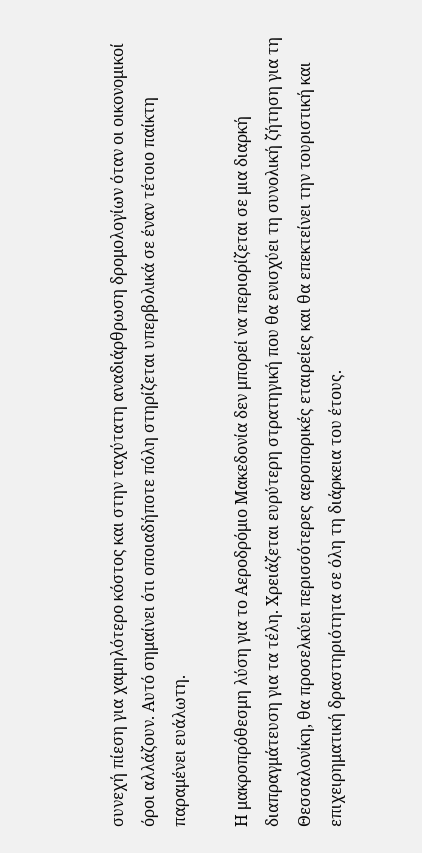συνεχή πίεση για χαμηλότερο κόστος και στην ταχύτατη αναδιάρθρωση δρομολογίων όταν οι οικονομικοί όροι αλλάζουν. Αυτό σημαίνει ότι οποιαδήποτε πόλη στηρίζεται υπερβολικά σε έναν τέτοιο παίκτη παραμένει ευάλωτη.

Η μακροπρόθεσμη λύση για το Αεροδρόμιο Μακεδονία δεν μπορεί να περιορίζεται σε μια διαρκή διαπραγμάτευση για τα τέλη. Χρειάζεται ευρύτερη στρατηγική που θα ενισχύει τη συνολική ζήτηση για τη Θεσσαλονίκη, θα προσελκύει περισσότερες αεροπορικές εταιρείες και θα επεκτείνει την τουριστική και επιχειρηματική δραστηριότητα σε όλη τη διάρκεια του έτους.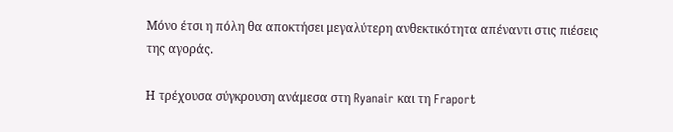Μόνο έτσι η πόλη θα αποκτήσει μεγαλύτερη ανθεκτικότητα απέναντι στις πιέσεις της αγοράς.

Η τρέχουσα σύγκρουση ανάμεσα στη Ryanair και τη Fraport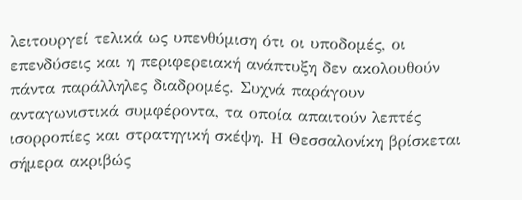λειτουργεί τελικά ως υπενθύμιση ότι οι υποδομές, οι επενδύσεις και η περιφερειακή ανάπτυξη δεν ακολουθούν πάντα παράλληλες διαδρομές. Συχνά παράγουν ανταγωνιστικά συμφέροντα, τα οποία απαιτούν λεπτές ισορροπίες και στρατηγική σκέψη. Η Θεσσαλονίκη βρίσκεται σήμερα ακριβώς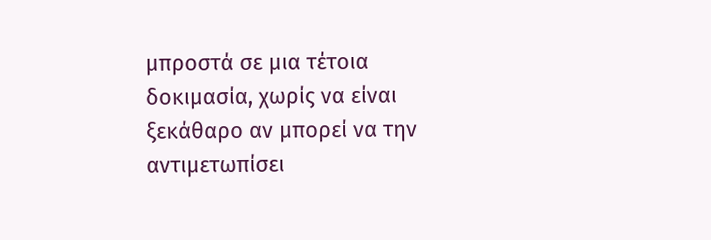μπροστά σε μια τέτοια δοκιμασία, χωρίς να είναι ξεκάθαρο αν μπορεί να την αντιμετωπίσει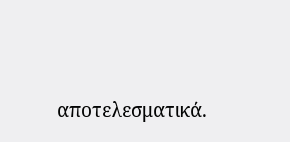αποτελεσματικά.